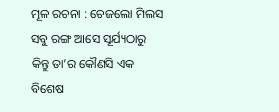ମୂଳ ରଚନା : ଚେଜଲୋ ମିଲସ
ସବୁ ରଙ୍ଗ ଆସେ ସୂର୍ଯ୍ୟଠାରୁ
କିନ୍ତୁ ତା’ର କୌଣସି ଏକ
ବିଶେଷ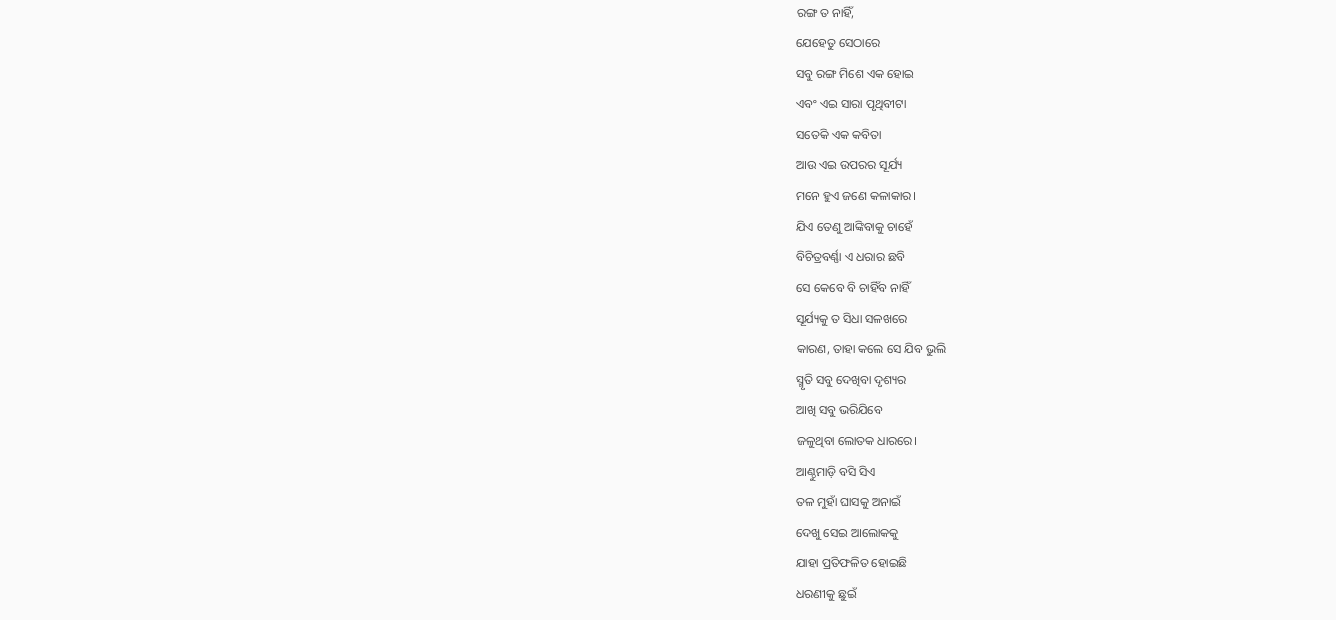ରଙ୍ଗ ତ ନାହିଁ,
ଯେହେତୁ ସେଠାରେ
ସବୁ ରଙ୍ଗ ମିଶେ ଏକ ହୋଇ
ଏବଂ ଏଇ ସାରା ପୃଥିବୀଟା
ସତେକି ଏକ କବିତା
ଆଉ ଏଇ ଉପରର ସୂର୍ଯ୍ୟ
ମନେ ହୁଏ ଜଣେ କଳାକାର।
ଯିଏ ତେଣୁ ଆଙ୍କିବାକୁ ଚାହେଁ
ବିଚିତ୍ରବର୍ଣ୍ଣା ଏ ଧରାର ଛବି
ସେ କେବେ ବି ଚାହିଁବ ନାହିଁ
ସୂର୍ଯ୍ୟକୁ ତ ସିଧା ସଳଖରେ
କାରଣ, ତାହା କଲେ ସେ ଯିବ ଭୁଲି
ସ୍ମୃତି ସବୁ ଦେଖିବା ଦୃଶ୍ୟର
ଆଖି ସବୁ ଭରିଯିବେ
ଜଳୁଥିବା ଲୋତକ ଧାରରେ।
ଆଣ୍ଠୁମାଡ଼ି ବସି ସିଏ
ତଳ ମୁହାଁ ଘାସକୁ ଅନାଇଁ
ଦେଖୁ ସେଇ ଆଲୋକକୁ
ଯାହା ପ୍ରତିଫଳିତ ହୋଇଛି
ଧରଣୀକୁ ଛୁଇଁ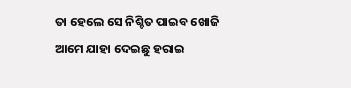ତା ହେଲେ ସେ ନିଶ୍ଚିତ ପାଇବ ଖୋଜି
ଆମେ ଯାହା ଦେଇଛୁ ହରାଇ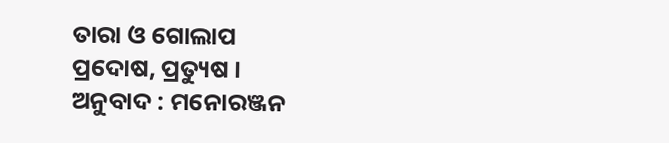ତାରା ଓ ଗୋଲାପ
ପ୍ରଦୋଷ, ପ୍ରତ୍ୟୁଷ ।
ଅନୁବାଦ : ମନୋରଞ୍ଜନ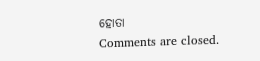ହୋତା
Comments are closed.